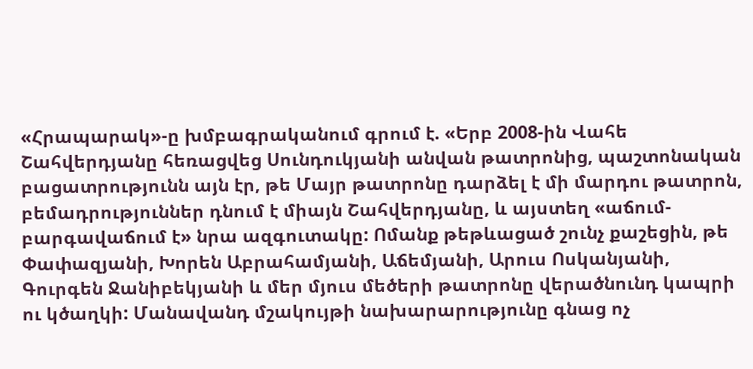«Հրապարակ»-ը խմբագրականում գրում է. «Երբ 2008-ին Վահե Շահվերդյանը հեռացվեց Սունդուկյանի անվան թատրոնից, պաշտոնական բացատրությունն այն էր, թե Մայր թատրոնը դարձել է մի մարդու թատրոն, բեմադրություններ դնում է միայն Շահվերդյանը, և այստեղ «աճում-բարգավաճում է» նրա ազգուտակը: Ոմանք թեթևացած շունչ քաշեցին, թե Փափազյանի, Խորեն Աբրահամյանի, Աճեմյանի, Արուս Ոսկանյանի, Գուրգեն Ջանիբեկյանի և մեր մյուս մեծերի թատրոնը վերածնունդ կապրի ու կծաղկի: Մանավանդ մշակույթի նախարարությունը գնաց ոչ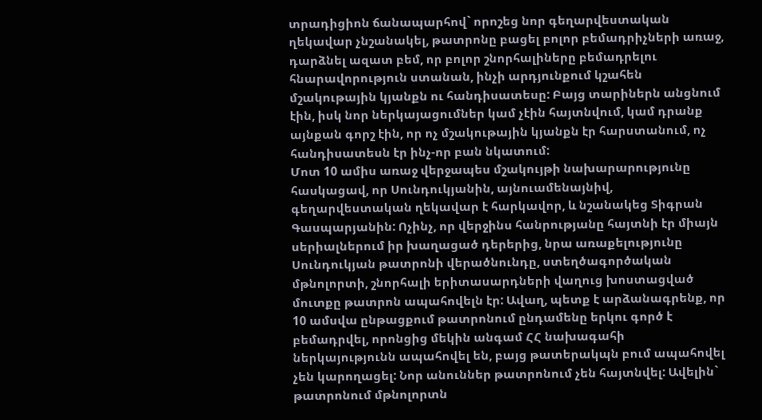տրադիցիոն ճանապարհով` որոշեց նոր գեղարվեստական ղեկավար չնշանակել, թատրոնը բացել բոլոր բեմադրիչների առաջ, դարձնել ազատ բեմ, որ բոլոր շնորհալիները բեմադրելու հնարավորություն ստանան, ինչի արդյունքում կշահեն մշակութային կյանքն ու հանդիսատեսը: Բայց տարիներն անցնում էին, իսկ նոր ներկայացումներ կամ չէին հայտնվում, կամ դրանք այնքան գորշ էին, որ ոչ մշակութային կյանքն էր հարստանում, ոչ հանդիսատեսն էր ինչ-որ բան նկատում:
Մոտ 10 ամիս առաջ վերջապես մշակույթի նախարարությունը հասկացավ, որ Սունդուկյանին, այնուամենայնիվ, գեղարվեստական ղեկավար է հարկավոր, և նշանակեց Տիգրան Գասպարյանին: Ոչինչ, որ վերջինս հանրությանը հայտնի էր միայն սերիալներում իր խաղացած դերերից, նրա առաքելությունը Սունդուկյան թատրոնի վերածնունդը, ստեղծագործական մթնոլորտի, շնորհալի երիտասարդների վաղուց խոստացված մուտքը թատրոն ապահովելն էր: Ավաղ, պետք է արձանագրենք, որ 10 ամսվա ընթացքում թատրոնում ընդամենը երկու գործ է բեմադրվել, որոնցից մեկին անգամ ՀՀ նախագահի ներկայությունն ապահովել են, բայց թատերակպն բում ապահովել չեն կարողացել: Նոր անուններ թատրոնում չեն հայտնվել: Ավելին` թատրոնում մթնոլորտն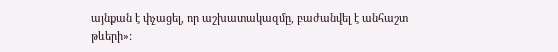այնքան է փչացել, որ աշխատակազմը, բաժանվել է անհաշտ թևերի»: